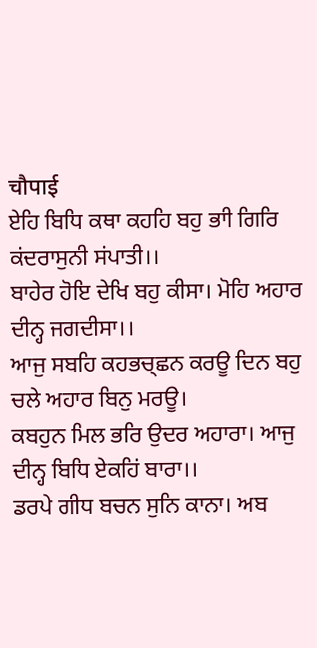चौपाई
ਏਹਿ ਬਿਧਿ ਕਥਾ ਕਹਹਿ ਬਹੁ ਭਾੀ ਗਿਰਿ ਕਂਦਰਾਸੁਨੀ ਸਂਪਾਤੀ।।
ਬਾਹੇਰ ਹੋਇ ਦੇਖਿ ਬਹੁ ਕੀਸਾ। ਮੋਹਿ ਅਹਾਰ ਦੀਨ੍ਹ ਜਗਦੀਸਾ।।
ਆਜੁ ਸਬਹਿ ਕਹਭਚ੍ਛਨ ਕਰਊ ਦਿਨ ਬਹੁ ਚਲੇ ਅਹਾਰ ਬਿਨੁ ਮਰਊ।
ਕਬਹੁਨ ਮਿਲ ਭਰਿ ਉਦਰ ਅਹਾਰਾ। ਆਜੁ ਦੀਨ੍ਹ ਬਿਧਿ ਏਕਹਿਂ ਬਾਰਾ।।
ਡਰਪੇ ਗੀਧ ਬਚਨ ਸੁਨਿ ਕਾਨਾ। ਅਬ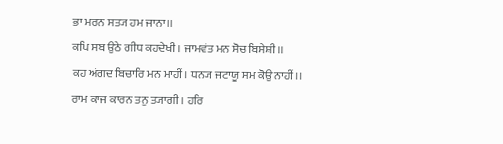ਭਾ ਮਰਨ ਸਤ੍ਯ ਹਮ ਜਾਨਾ।।
ਕਪਿ ਸਬ ਉਠੇ ਗੀਧ ਕਹਦੇਖੀ। ਜਾਮਵਂਤ ਮਨ ਸੋਚ ਬਿਸੇਸ਼ੀ।।
ਕਹ ਅਂਗਦ ਬਿਚਾਰਿ ਮਨ ਮਾਹੀਂ। ਧਨ੍ਯ ਜਟਾਯੂ ਸਮ ਕੋਉ ਨਾਹੀਂ।।
ਰਾਮ ਕਾਜ ਕਾਰਨ ਤਨੁ ਤ੍ਯਾਗੀ । ਹਰਿ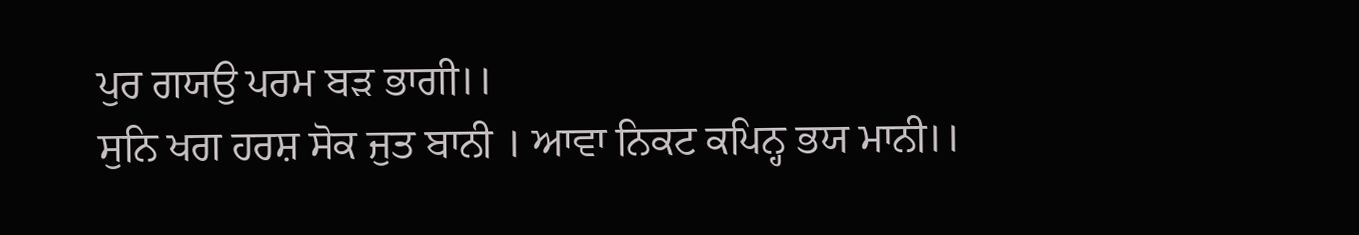ਪੁਰ ਗਯਉ ਪਰਮ ਬਡ਼ ਭਾਗੀ।।
ਸੁਨਿ ਖਗ ਹਰਸ਼ ਸੋਕ ਜੁਤ ਬਾਨੀ । ਆਵਾ ਨਿਕਟ ਕਪਿਨ੍ਹ ਭਯ ਮਾਨੀ।।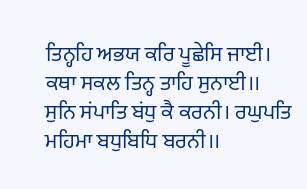ਤਿਨ੍ਹਹਿ ਅਭਯ ਕਰਿ ਪੂਛੇਸਿ ਜਾਈ। ਕਥਾ ਸਕਲ ਤਿਨ੍ਹ ਤਾਹਿ ਸੁਨਾਈ।।
ਸੁਨਿ ਸਂਪਾਤਿ ਬਂਧੁ ਕੈ ਕਰਨੀ। ਰਘੁਪਤਿ ਮਹਿਮਾ ਬਧੁਬਿਧਿ ਬਰਨੀ।।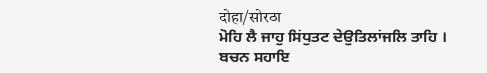दोहा/सोरठा
ਮੋਹਿ ਲੈ ਜਾਹੁ ਸਿਂਧੁਤਟ ਦੇਉਤਿਲਾਂਜਲਿ ਤਾਹਿ ।
ਬਚਨ ਸਹਾਇ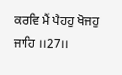ਕਰਵਿ ਮੈਂ ਪੈਹਹੁ ਖੋਜਹੁ ਜਾਹਿ ।।27।।